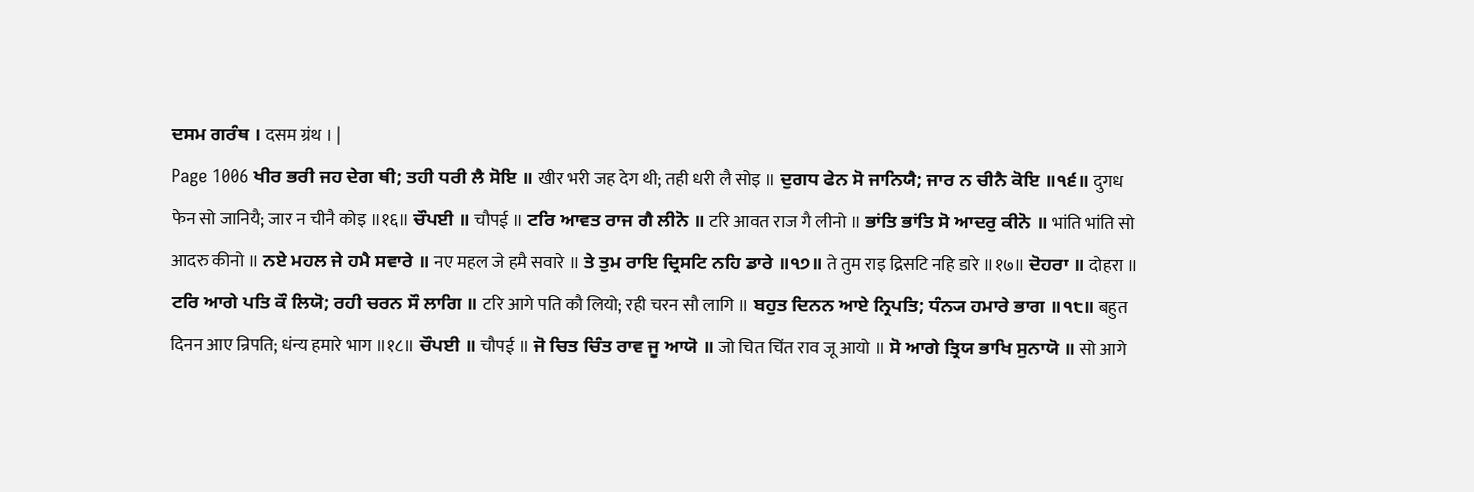ਦਸਮ ਗਰੰਥ । दसम ग्रंथ । |
Page 1006 ਖੀਰ ਭਰੀ ਜਹ ਦੇਗ ਥੀ; ਤਹੀ ਧਰੀ ਲੈ ਸੋਇ ॥ खीर भरी जह देग थी; तही धरी लै सोइ ॥ ਦੁਗਧ ਫੇਨ ਸੋ ਜਾਨਿਯੈ; ਜਾਰ ਨ ਚੀਨੈ ਕੋਇ ॥੧੬॥ दुगध फेन सो जानियै; जार न चीनै कोइ ॥१६॥ ਚੌਪਈ ॥ चौपई ॥ ਟਰਿ ਆਵਤ ਰਾਜ ਗੈ ਲੀਨੋ ॥ टरि आवत राज गै लीनो ॥ ਭਾਂਤਿ ਭਾਂਤਿ ਸੋ ਆਦਰੁ ਕੀਨੋ ॥ भांति भांति सो आदरु कीनो ॥ ਨਏ ਮਹਲ ਜੇ ਹਮੈ ਸਵਾਰੇ ॥ नए महल जे हमै सवारे ॥ ਤੇ ਤੁਮ ਰਾਇ ਦ੍ਰਿਸਟਿ ਨਹਿ ਡਾਰੇ ॥੧੭॥ ते तुम राइ द्रिसटि नहि डारे ॥१७॥ ਦੋਹਰਾ ॥ दोहरा ॥ ਟਰਿ ਆਗੇ ਪਤਿ ਕੌ ਲਿਯੋ; ਰਹੀ ਚਰਨ ਸੌ ਲਾਗਿ ॥ टरि आगे पति कौ लियो; रही चरन सौ लागि ॥ ਬਹੁਤ ਦਿਨਨ ਆਏ ਨ੍ਰਿਪਤਿ; ਧੰਨ੍ਯ ਹਮਾਰੇ ਭਾਗ ॥੧੮॥ बहुत दिनन आए न्रिपति; धंन्य हमारे भाग ॥१८॥ ਚੌਪਈ ॥ चौपई ॥ ਜੋ ਚਿਤ ਚਿੰਤ ਰਾਵ ਜੂ ਆਯੋ ॥ जो चित चिंत राव जू आयो ॥ ਸੋ ਆਗੇ ਤ੍ਰਿਯ ਭਾਖਿ ਸੁਨਾਯੋ ॥ सो आगे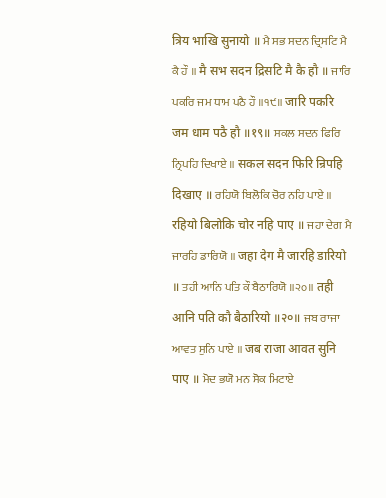त्रिय भाखि सुनायो ॥ ਮੈ ਸਭ ਸਦਨ ਦ੍ਰਿਸਟਿ ਮੈ ਕੈ ਹੌ ॥ मै सभ सदन द्रिसटि मै कै हौ ॥ ਜਾਰਿ ਪਕਰਿ ਜਮ ਧਾਮ ਪਠੈ ਹੌ ॥੧੯॥ जारि पकरि जम धाम पठै हौ ॥१९॥ ਸਕਲ ਸਦਨ ਫਿਰਿ ਨ੍ਰਿਪਹਿ ਦਿਖਾਏ ॥ सकल सदन फिरि न्रिपहि दिखाए ॥ ਰਹਿਯੋ ਬਿਲੋਕਿ ਚੋਰ ਨਹਿ ਪਾਏ ॥ रहियो बिलोकि चोर नहि पाए ॥ ਜਹਾ ਦੇਗ ਮੈ ਜਾਰਹਿ ਡਾਰਿਯੋ ॥ जहा देग मै जारहि डारियो ॥ ਤਹੀ ਆਨਿ ਪਤਿ ਕੌ ਬੈਠਾਰਿਯੋ ॥੨੦॥ तही आनि पति कौ बैठारियो ॥२०॥ ਜਬ ਰਾਜਾ ਆਵਤ ਸੁਨਿ ਪਾਏ ॥ जब राजा आवत सुनि पाए ॥ ਮੋਦ ਭਯੋ ਮਨ ਸੋਕ ਮਿਟਾਏ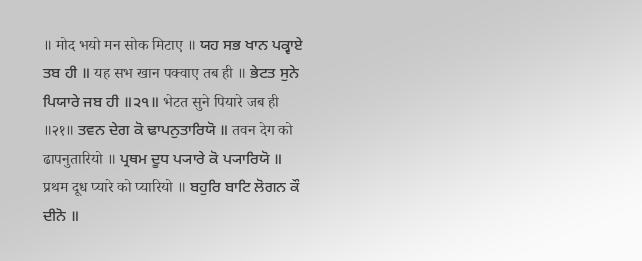॥ मोद भयो मन सोक मिटाए ॥ ਯਹ ਸਭ ਖਾਨ ਪਕ੍ਵਾਏ ਤਬ ਹੀ ॥ यह सभ खान पक्वाए तब ही ॥ ਭੇਟਤ ਸੁਨੇ ਪਿਯਾਰੇ ਜਬ ਹੀ ॥੨੧॥ भेटत सुने पियारे जब ही ॥२१॥ ਤਵਨ ਦੇਗ ਕੋ ਢਾਪਨੁਤਾਰਿਯੋ ॥ तवन देग को ढापनुतारियो ॥ ਪ੍ਰਥਮ ਦੂਧ ਪ੍ਯਾਰੇ ਕੋ ਪ੍ਯਾਰਿਯੋ ॥ प्रथम दूध प्यारे को प्यारियो ॥ ਬਹੁਰਿ ਬਾਟਿ ਲੋਗਨ ਕੌ ਦੀਨੋ ॥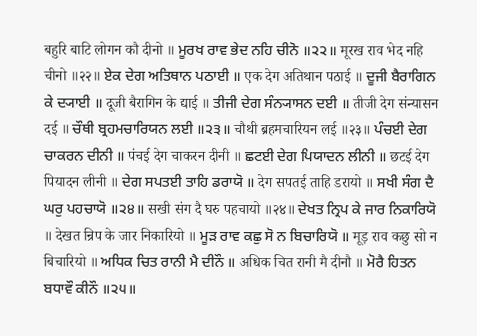बहुरि बाटि लोगन कौ दीनो ॥ ਮੂਰਖ ਰਾਵ ਭੇਦ ਨਹਿ ਚੀਨੋ ॥੨੨॥ मूरख राव भेद नहि चीनो ॥२२॥ ਏਕ ਦੇਗ ਅਤਿਥਾਨ ਪਠਾਈ ॥ एक देग अतिथान पठाई ॥ ਦੂਜੀ ਬੈਰਾਗਿਨ ਕੇ ਦ੍ਯਾਈ ॥ दूजी बैरागिन के द्याई ॥ ਤੀਜੀ ਦੇਗ ਸੰਨ੍ਯਾਸਨ ਦਈ ॥ तीजी देग संन्यासन दई ॥ ਚੌਥੀ ਬ੍ਰਹਮਚਾਰਿਯਨ ਲਈ ॥੨੩॥ चौथी ब्रहमचारियन लई ॥२३॥ ਪੰਚਈ ਦੇਗ ਚਾਕਰਨ ਦੀਨੀ ॥ पंचई देग चाकरन दीनी ॥ ਛਟਈ ਦੇਗ ਪਿਯਾਦਨ ਲੀਨੀ ॥ छटई देग पियादन लीनी ॥ ਦੇਗ ਸਪਤਈ ਤਾਹਿ ਡਰਾਯੋ ॥ देग सपतई ताहि डरायो ॥ ਸਖੀ ਸੰਗ ਦੈ ਘਰੁ ਪਹਚਾਯੋ ॥੨੪॥ सखी संग दै घरु पहचायो ॥२४॥ ਦੇਖਤ ਨ੍ਰਿਪ ਕੇ ਜਾਰ ਨਿਕਾਰਿਯੋ ॥ देखत न्रिप के जार निकारियो ॥ ਮੂੜ ਰਾਵ ਕਛੁ ਸੋ ਨ ਬਿਚਾਰਿਯੋ ॥ मूड़ राव कछु सो न बिचारियो ॥ ਅਧਿਕ ਚਿਤ ਰਾਨੀ ਮੈ ਦੀਨੌ ॥ अधिक चित रानी मै दीनौ ॥ ਮੋਰੈ ਹਿਤਨ ਬਧਾਵੌ ਕੀਨੌ ॥੨੫॥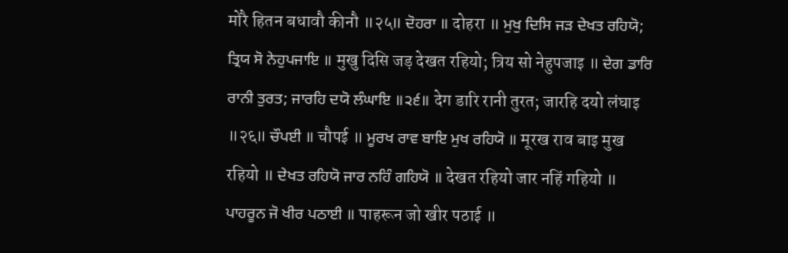मोरै हितन बधावौ कीनौ ॥२५॥ ਦੋਹਰਾ ॥ दोहरा ॥ ਮੁਖੁ ਦਿਸਿ ਜੜ ਦੇਖਤ ਰਹਿਯੋ; ਤ੍ਰਿਯ ਸੋ ਨੇਹੁਪਜਾਇ ॥ मुखु दिसि जड़ देखत रहियो; त्रिय सो नेहुपजाइ ॥ ਦੇਗ ਡਾਰਿ ਰਾਨੀ ਤੁਰਤ; ਜਾਰਹਿ ਦਯੋ ਲੰਘਾਇ ॥੨੬॥ देग डारि रानी तुरत; जारहि दयो लंघाइ ॥२६॥ ਚੌਪਈ ॥ चौपई ॥ ਮੂਰਖ ਰਾਵ ਬਾਇ ਮੁਖ ਰਹਿਯੋ ॥ मूरख राव बाइ मुख रहियो ॥ ਦੇਖਤ ਰਹਿਯੋ ਜਾਰ ਨਹਿੰ ਗਹਿਯੋ ॥ देखत रहियो जार नहिं गहियो ॥ ਪਾਹਰੂਨ ਜੋ ਖੀਰ ਪਠਾਈ ॥ पाहरून जो खीर पठाई ॥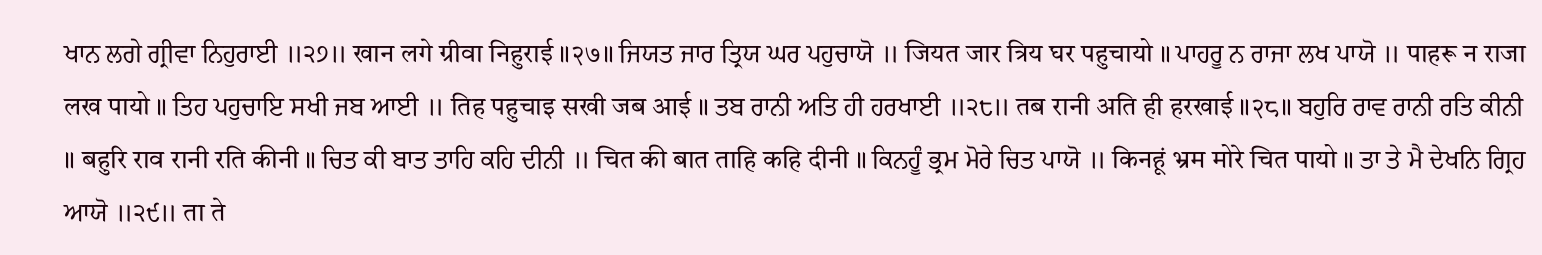ਖਾਨ ਲਗੇ ਗ੍ਰੀਵਾ ਨਿਹੁਰਾਈ ॥੨੭॥ खान लगे ग्रीवा निहुराई ॥२७॥ ਜਿਯਤ ਜਾਰ ਤ੍ਰਿਯ ਘਰ ਪਹੁਚਾਯੋ ॥ जियत जार त्रिय घर पहुचायो ॥ ਪਾਹਰੂ ਨ ਰਾਜਾ ਲਖ ਪਾਯੋ ॥ पाहरू न राजा लख पायो ॥ ਤਿਹ ਪਹੁਚਾਇ ਸਖੀ ਜਬ ਆਈ ॥ तिह पहुचाइ सखी जब आई ॥ ਤਬ ਰਾਨੀ ਅਤਿ ਹੀ ਹਰਖਾਈ ॥੨੮॥ तब रानी अति ही हरखाई ॥२८॥ ਬਹੁਰਿ ਰਾਵ ਰਾਨੀ ਰਤਿ ਕੀਨੀ ॥ बहुरि राव रानी रति कीनी ॥ ਚਿਤ ਕੀ ਬਾਤ ਤਾਹਿ ਕਹਿ ਦੀਨੀ ॥ चित की बात ताहि कहि दीनी ॥ ਕਿਨਹੂੰ ਭ੍ਰਮ ਮੋਰੇ ਚਿਤ ਪਾਯੋ ॥ किनहूं भ्रम मोरे चित पायो ॥ ਤਾ ਤੇ ਮੈ ਦੇਖਨਿ ਗ੍ਰਿਹ ਆਯੋ ॥੨੯॥ ता ते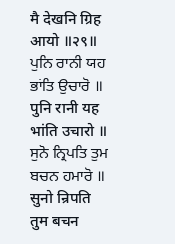मै देखनि ग्रिह आयो ॥२९॥ ਪੁਨਿ ਰਾਨੀ ਯਹ ਭਾਂਤਿ ਉਚਾਰੋ ॥ पुनि रानी यह भांति उचारो ॥ ਸੁਨੋ ਨ੍ਰਿਪਤਿ ਤੁਮ ਬਚਨ ਹਮਾਰੋ ॥ सुनो न्रिपति तुम बचन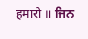हमारो ॥ ਜਿਨ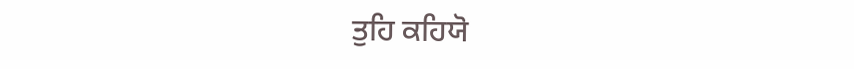ਤੁਹਿ ਕਹਿਯੋ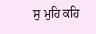ਸੁ ਮੁਹਿ ਕਹਿ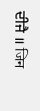ਦੀਜੈ ॥ जिन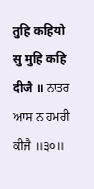तुहि कहियो सु मुहि कहि दीजै ॥ ਨਾਤਰ ਆਸ ਨ ਹਮਰੀ ਕੀਜੈ ॥੩੦॥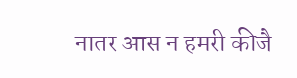नातर आस न हमरी कीजै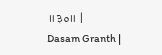॥३०॥ |
Dasam Granth |